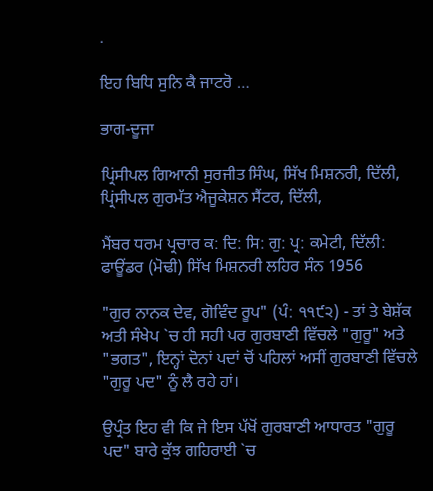.

ਇਹ ਬਿਧਿ ਸੁਨਿ ਕੈ ਜਾਟਰੋ …

ਭਾਗ-ਦੂਜਾ

ਪ੍ਰਿਂਸੀਪਲ ਗਿਆਨੀ ਸੁਰਜੀਤ ਸਿੰਘ, ਸਿੱਖ ਮਿਸ਼ਨਰੀ, ਦਿੱਲੀ, ਪ੍ਰਿਂਸੀਪਲ ਗੁਰਮੱਤ ਐਜੂਕੇਸ਼ਨ ਸੈਂਟਰ, ਦਿੱਲੀ,

ਮੈਂਬਰ ਧਰਮ ਪ੍ਰਚਾਰ ਕ: ਦਿ: ਸਿ: ਗੁ: ਪ੍ਰ: ਕਮੇਟੀ, ਦਿੱਲੀ: ਫਾਊਂਡਰ (ਮੋਢੀ) ਸਿੱਖ ਮਿਸ਼ਨਰੀ ਲਹਿਰ ਸੰਨ 1956

"ਗੁਰ ਨਾਨਕ ਦੇਵ, ਗੋਵਿੰਦ ਰੂਪ" (ਪੰ: ੧੧੯੨) - ਤਾਂ ਤੇ ਬੇਸ਼ੱਕ ਅਤੀ ਸੰਖੇਪ `ਚ ਹੀ ਸਹੀ ਪਰ ਗੁਰਬਾਣੀ ਵਿੱਚਲੇ "ਗੁਰੂ" ਅਤੇ "ਭਗਤ", ਇਨ੍ਹਾਂ ਦੋਨਾਂ ਪਦਾਂ ਚੋਂ ਪਹਿਲਾਂ ਅਸੀਂ ਗੁਰਬਾਣੀ ਵਿੱਚਲੇ "ਗੁਰੂ ਪਦ" ਨੂੰ ਲੈ ਰਹੇ ਹਾਂ।

ਉਪ੍ਰੰਤ ਇਹ ਵੀ ਕਿ ਜੇ ਇਸ ਪੱਖੋਂ ਗੁਰਬਾਣੀ ਆਧਾਰਤ "ਗੁਰੂ ਪਦ" ਬਾਰੇ ਕੁੱਝ ਗਹਿਰਾਈ `ਚ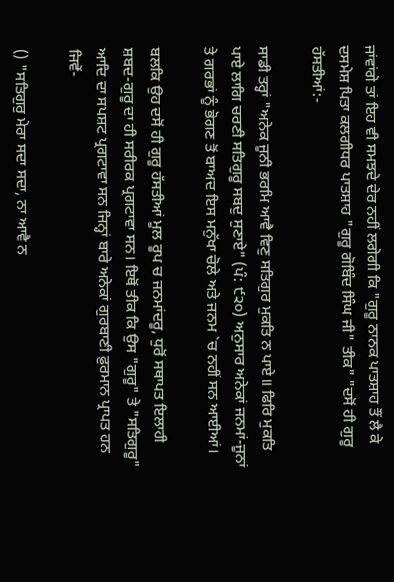ਜਾਂਵਾਂਗੇ ਤਾਂ ਇਹ ਵੀ ਸਮਝਦੇ ਦੇਰ ਨਹੀਂ ਲਗੇਗੀ ਕਿ "ਗੁਰੂ ਨਾਨਕ ਪਾਤਸ਼ਾਹ ਤੌਂ ਲੈ ਕੇ ਦਸਮੇਸ਼ ਪਿਤਾ ਕਲਗੀਧਰ ਪਾਤਸ਼ਾਹ "ਗੁਰੂ ਗੋਬਿੰਦ ਸਿੰਘ ਜੀ" ਤੀਕ" "ਦਸੋਂ ਹੀ ਗੁਰੂ ਹੱਸਤੀਆਂ:-

ਸਾਡੀ ਤਰ੍ਹਾਂ "ਅਨੇਕ ਜੂਨੀ ਭਰਮਿ ਆਵੈ ਵਿਣੁ ਸਤਿਗੁਰ ਮੁਕਤਿ ਨ ਪਾਏ॥ ਫਿਰਿ ਮੁਕਤਿ ਪਾਏ ਲਾਗਿ ਚਰਣੀ ਸਤਿਗੁਰੂ ਸਬਦੁ ਸੁਣਾਏ" (ਪੰ: ੯੨੦) ਅਨੁਸਾਰ ਅਨੇਕਾਂ ਜਨਮਾਂ-ਜੂਨਾਂ ਤੇ ਗਰਭਾਂ ਨੂੰ ਭੋਗਣ ਤੋਂ ਬਾਅਦ ਇਸ ਮਨੁੱਖਾ ਚੋਲੇ ਅਤੇ ਜਨਮ `ਚ ਨਹੀਂ ਸਨ ਆਈਆਂ।

ਬਲਕਿ ਉਹ ਦਸੋਂ ਹੀ ਗੁਰੂ ਹੱਸਤੀਆਂ ਮੂਲ ਰੂਪ ਚ ਜਨਮਾਂਦਰੂ, ਧੁਰੋਂ ਸਥਾਪਤ ਇਲਾਹੀ ਸ਼ਬਦ-ਗੁਰੂ ਦਾ ਹੀ ਸਰੀਰਕ ਪ੍ਰਗਟਾਵਾ ਸਨ। ਇਥੋਂ ਤੀਕ ਕਿ ਉਸ "ਗੁਰੂ" ਤੇ "ਸਤਿਗੁਰੂ" ਆਦਿ ਦਾ ਸਪਸ਼ਟ ਪ੍ਰਗਟਾਵਾ ਸਨ ਜਿਨ੍ਹਾਂ ਬਾਰੇ ਅਨੇਕਾਂ ਗੁਰਬਾਣੀ ਫ਼ੁਰਮਾਨ ਪ੍ਰਾਪਤ ਹਨ ਜਿਵੇਂ-

() "ਸਤਿਗੁਰੁ ਮੇਰਾ ਸਦਾ ਸਦਾ, ਨਾ ਆਵੈ ਨ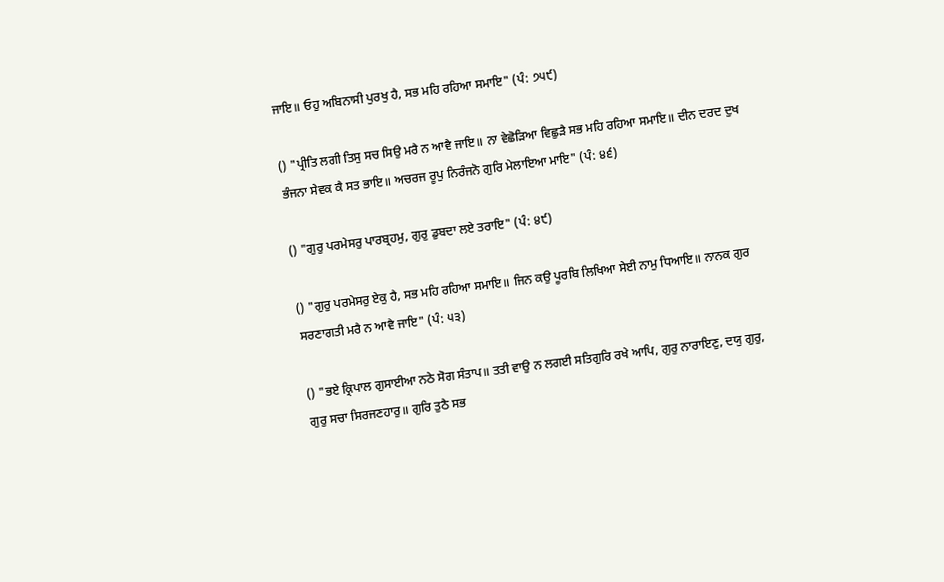ਜਾਇ॥ ਓਹੁ ਅਬਿਨਾਸੀ ਪੁਰਖੁ ਹੈ, ਸਭ ਮਹਿ ਰਹਿਆ ਸਮਾਇ" (ਪੰ: ੭੫੯)

() "ਪ੍ਰੀਤਿ ਲਗੀ ਤਿਸੁ ਸਚ ਸਿਉ ਮਰੈ ਨ ਆਵੈ ਜਾਇ॥ ਨਾ ਵੇਛੋੜਿਆ ਵਿਛੁੜੈ ਸਭ ਮਹਿ ਰਹਿਆ ਸਮਾਇ॥ ਦੀਨ ਦਰਦ ਦੁਖ ਭੰਜਨਾ ਸੇਵਕ ਕੈ ਸਤ ਭਾਇ॥ ਅਚਰਜ ਰੂਪੁ ਨਿਰੰਜਨੋ ਗੁਰਿ ਮੇਲਾਇਆ ਮਾਇ" (ਪੰ: ੪੬)

() "ਗੁਰੁ ਪਰਮੇਸਰੁ ਪਾਰਬ੍ਰਹਮੁ, ਗੁਰੁ ਡੁਬਦਾ ਲਏ ਤਰਾਇ" (ਪੰ: ੪੯)

() "ਗੁਰੁ ਪਰਮੇਸਰੁ ਏਕੁ ਹੈ, ਸਭ ਮਹਿ ਰਹਿਆ ਸਮਾਇ॥ ਜਿਨ ਕਉ ਪੂਰਬਿ ਲਿਖਿਆ ਸੇਈ ਨਾਮੁ ਧਿਆਇ॥ ਨਾਨਕ ਗੁਰ ਸਰਣਾਗਤੀ ਮਰੈ ਨ ਆਵੈ ਜਾਇ" (ਪੰ: ੫੩)

() "ਭਏ ਕ੍ਰਿਪਾਲ ਗੁਸਾਈਆ ਨਠੇ ਸੋਗ ਸੰਤਾਪ॥ ਤਤੀ ਵਾਉ ਨ ਲਗਈ ਸਤਿਗੁਰਿ ਰਖੇ ਆਪਿ, ਗੁਰੁ ਨਾਰਾਇਣੁ, ਦਯੁ ਗੁਰੁ, ਗੁਰੁ ਸਚਾ ਸਿਰਜਣਹਾਰੁ॥ ਗੁਰਿ ਤੁਠੈ ਸਭ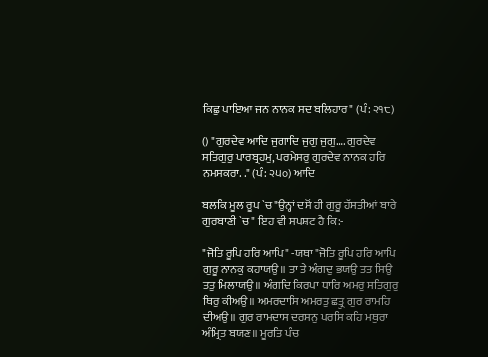ਕਿਛੁ ਪਾਇਆ ਜਨ ਨਾਨਕ ਸਦ ਬਲਿਹਾਰ" (ਪੰ: ੨੧੮)

() "ਗੁਰਦੇਵ ਆਦਿ ਜੁਗਾਦਿ ਜੁਗੁ ਜੁਗੁ…. ਗੁਰਦੇਵ ਸਤਿਗੁਰੁ ਪਾਰਬ੍ਰਹਮੁ, ਪਰਮੇਸਰੁ ਗੁਰਦੇਵ ਨਾਨਕ ਹਰਿ ਨਮਸਕਰਾ. ." (ਪੰ: ੨੫੦) ਆਦਿ

ਬਲਕਿ ਮੂਲ ਰੂਪ `ਚ "ਉਨ੍ਹਾਂ ਦਸੋਂ ਹੀ ਗੁਰੂ ਹੱਸਤੀਆਂ ਬਾਰੇ ਗੁਰਬਾਣੀ `ਚ" ਇਹ ਵੀ ਸਪਸ਼ਟ ਹੈ ਕਿ:-

"ਜੋਤਿ ਰੂਪਿ ਹਰਿ ਆਪਿ" -ਯਥਾ "ਜੋਤਿ ਰੂਪਿ ਹਰਿ ਆਪਿ ਗੁਰੂ ਨਾਨਕੁ ਕਹਾਯਉ॥ ਤਾ ਤੇ ਅੰਗਦੁ ਭਯਉ ਤਤ ਸਿਉ ਤਤੁ ਮਿਲਾਯਉ॥ ਅੰਗਦਿ ਕਿਰਪਾ ਧਾਰਿ ਅਮਰੁ ਸਤਿਗੁਰੁ ਥਿਰੁ ਕੀਅਉ॥ ਅਮਰਦਾਸਿ ਅਮਰਤੁ ਛਤ੍ਰੁ ਗੁਰ ਰਾਮਹਿ ਦੀਅਉ॥ ਗੁਰ ਰਾਮਦਾਸ ਦਰਸਨੁ ਪਰਸਿ ਕਹਿ ਮਥੁਰਾ ਅੰਮ੍ਰਿਤ ਬਯਣ॥ ਮੂਰਤਿ ਪੰਚ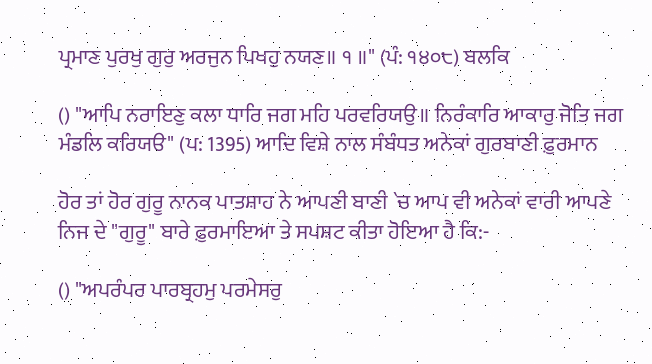ਪ੍ਰਮਾਣ ਪੁਰਖੁ ਗੁਰੁ ਅਰਜੁਨ ਪਿਖਹੁ ਨਯਣ॥ ੧ ॥" (ਪੰ: ੧੪੦੮) ਬਲਕਿ

() "ਆਪਿ ਨਰਾਇਣੁ ਕਲਾ ਧਾਰਿ ਜਗ ਮਹਿ ਪਰਵਰਿਯਉ॥ ਨਿਰੰਕਾਰਿ ਆਕਾਰੁ ਜੋਤਿ ਜਗ ਮੰਡਲਿ ਕਰਿਯੳ" (ਪ: 1395) ਆਦਿ ਵਿਸ਼ੇ ਨਾਲ ਸੰਬੰਧਤ ਅਨੇਕਾਂ ਗੁਰਬਾਣੀ ਫ਼ੁਰਮਾਨ

ਹੋਰ ਤਾਂ ਹੋਰ ਗੁਰੂ ਨਾਨਕ ਪਾਤਸ਼ਾਹ ਨੇ ਆਪਣੀ ਬਾਣੀ `ਚ ਆਪ ਵੀ ਅਨੇਕਾਂ ਵਾਰੀ ਆਪਣੇ ਨਿਜ ਦੇ "ਗੁਰੂ" ਬਾਰੇ ਫ਼ੁਰਮਾਇਆ ਤੇ ਸਪਸ਼ਟ ਕੀਤਾ ਹੋਇਆ ਹੈ ਕਿ:-

() "ਅਪਰੰਪਰ ਪਾਰਬ੍ਰਹਮੁ ਪਰਮੇਸਰੁ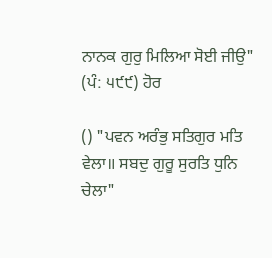ਨਾਨਕ ਗੁਰੁ ਮਿਲਿਆ ਸੋਈ ਜੀਉ" (ਪੰ: ੫੯੯) ਹੋਰ

() "ਪਵਨ ਅਰੰਭੁ ਸਤਿਗੁਰ ਮਤਿ ਵੇਲਾ॥ ਸਬਦੁ ਗੁਰੂ ਸੁਰਤਿ ਧੁਨਿ ਚੇਲਾ"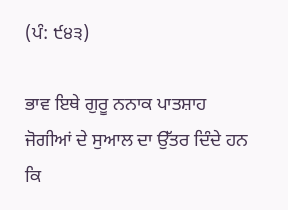(ਪੰ: ੯੪੩)

ਭਾਵ ਇਥੇ ਗੁਰੂ ਨਨਾਕ ਪਾਤਸ਼ਾਹ ਜੋਗੀਆਂ ਦੇ ਸੁਆਲ ਦਾ ਉੱਤਰ ਦਿੰਦੇ ਹਨ ਕਿ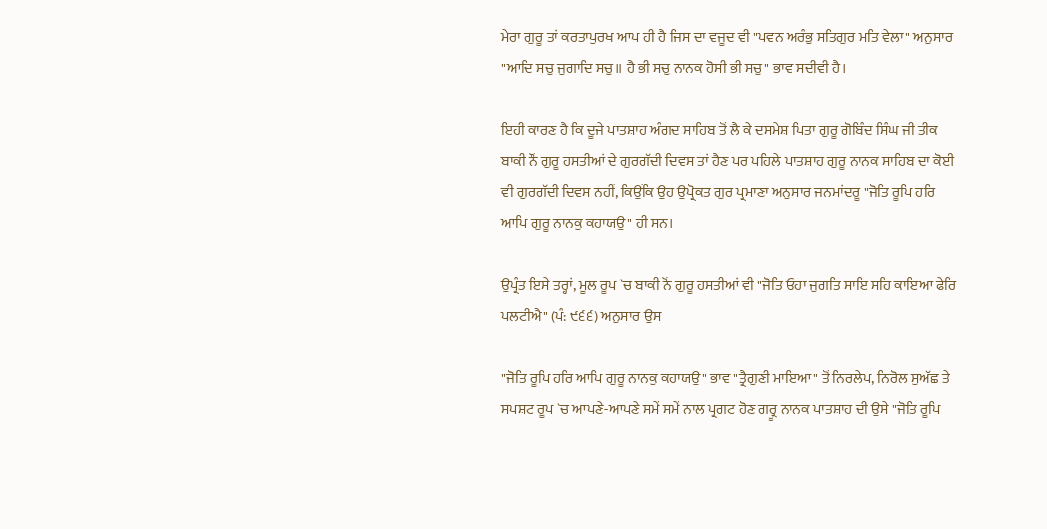ਮੇਰਾ ਗੁਰੂ ਤਾਂ ਕਰਤਾਪੁਰਖ ਆਪ ਹੀ ਹੈ ਜਿਸ ਦਾ ਵਜੂਦ ਵੀ "ਪਵਨ ਅਰੰਭੁ ਸਤਿਗੁਰ ਮਤਿ ਵੇਲਾ" ਅਨੁਸਾਰ "ਆਦਿ ਸਚੁ ਜੁਗਾਦਿ ਸਚੁ॥ ਹੈ ਭੀ ਸਚੁ ਨਾਨਕ ਹੋਸੀ ਭੀ ਸਚੁ" ਭਾਵ ਸਦੀਵੀ ਹੈ।

ਇਹੀ ਕਾਰਣ ਹੈ ਕਿ ਦੂਜੇ ਪਾਤਸ਼ਾਹ ਅੰਗਦ ਸਾਹਿਬ ਤੋਂ ਲੈ ਕੇ ਦਸਮੇਸ਼ ਪਿਤਾ ਗੁਰੂ ਗੋਬਿੰਦ ਸਿੰਘ ਜੀ ਤੀਕ ਬਾਕੀ ਨੌਂ ਗੁਰੂ ਹਸਤੀਆਂ ਦੇ ਗੁਰਗੱਦੀ ਦਿਵਸ ਤਾਂ ਹੈਣ ਪਰ ਪਹਿਲੇ ਪਾਤਸ਼ਾਹ ਗੁਰੂ ਨਾਨਕ ਸਾਹਿਬ ਦਾ ਕੋਈ ਵੀ ਗੁਰਗੱਦੀ ਦਿਵਸ ਨਹੀਂ, ਕਿਉਂਕਿ ਉਹ ਉਪ੍ਰੋਕਤ ਗੁਰ ਪ੍ਰਮਾਣਾ ਅਨੁਸਾਰ ਜਨਮਾਂਦਰੂ "ਜੋਤਿ ਰੂਪਿ ਹਰਿ ਆਪਿ ਗੁਰੂ ਨਾਨਕੁ ਕਹਾਯਉ" ਹੀ ਸਨ।

ਉਪ੍ਰੰਤ ਇਸੇ ਤਰ੍ਹਾਂ, ਮੂਲ ਰੂਪ `ਚ ਬਾਕੀ ਨੋਂ ਗੁਰੂ ਹਸਤੀਆਂ ਵੀ "ਜੋਤਿ ਓਹਾ ਜੁਗਤਿ ਸਾਇ ਸਹਿ ਕਾਇਆ ਫੇਰਿ ਪਲਟੀਐ" (ਪੰ: ੯੬੬) ਅਨੁਸਾਰ ਉਸ

"ਜੋਤਿ ਰੂਪਿ ਹਰਿ ਆਪਿ ਗੁਰੂ ਨਾਨਕੁ ਕਹਾਯਉ" ਭਾਵ "ਤ੍ਰੈਗੁਣੀ ਮਾਇਆ" ਤੋਂ ਨਿਰਲੇਪ, ਨਿਰੋਲ ਸੁਅੱਛ ਤੇ ਸਪਸ਼ਟ ਰੂਪ `ਚ ਆਪਣੇ-ਆਪਣੇ ਸਮੇਂ ਸਮੇਂ ਨਾਲ ਪ੍ਰਗਟ ਹੋਣ ਗਰ੍ਰੂ ਨਾਨਕ ਪਾਤਸ਼ਾਹ ਦੀ ਉਸੇ "ਜੋਤਿ ਰੂਪਿ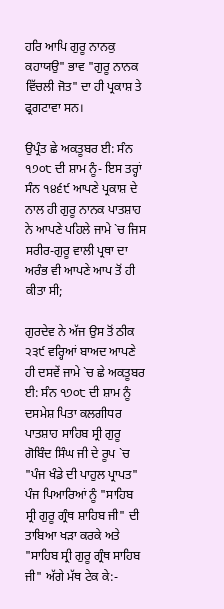ਹਰਿ ਆਪਿ ਗੁਰੂ ਨਾਨਕੁ ਕਹਾਯਉ" ਭਾਵ "ਗੁਰੂ ਨਾਨਕ ਵਿੱਚਲੀ ਜੋਤ" ਦਾ ਹੀ ਪ੍ਰਕਾਸ਼ ਤੇ ਫ੍ਰਗਟਾਵਾ ਸਨ।

ਉਪ੍ਰੰਤ ਛੇ ਅਕਤੂਬਰ ਈ: ਸੰਨ ੧੭੦੮ ਦੀ ਸ਼ਾਮ ਨੂੰ- ਇਸ ਤਰ੍ਹਾਂ ਸੰਨ ੧੪੬੯ ਆਪਣੇ ਪ੍ਰਕਾਸ਼ ਦੇ ਨਾਲ ਹੀ ਗੁਰੂ ਨਾਨਕ ਪਾਤਸ਼ਾਹ ਨੇ ਆਪਣੇ ਪਹਿਲੇ ਜਾਮੇ `ਚ ਜਿਸ ਸਰੀਰ-ਗੁਰੂ ਵਾਲੀ ਪ੍ਰਥਾ ਦਾ ਅਰੰਭ ਵੀ ਆਪਣੇ ਆਪ ਤੋਂ ਹੀ ਕੀਤਾ ਸੀ;

ਗੁਰਦੇਵ ਨੇ ਅੱਜ ਉਸ ਤੋਂ ਠੀਕ ੨੩੯ ਵਰ੍ਹਿਆਂ ਬਾਅਦ ਆਪਣੇ ਹੀ ਦਸਵੇਂ ਜਾਮੇ `ਚ ਛੇ ਅਕਤੂਬਰ ਈ: ਸੰਨ ੧੭੦੮ ਦੀ ਸ਼ਾਮ ਨੂੰ ਦਸਮੇਸ਼ ਪਿਤਾ ਕਲਗੀਧਰ ਪਾਤਸ਼ਾਹ ਸਾਹਿਬ ਸ੍ਰੀ ਗੁਰੂ ਗੋਬਿੰਦ ਸਿੰਘ ਜੀ ਦੇ ਰੂਪ `ਚ "ਪੰਜ ਖੰਡੇ ਦੀ ਪਾਹੁਲ ਪ੍ਰਾਪਤ" ਪੰਜ ਪਿਆਰਿਆਂ ਨੂੰ "ਸਾਹਿਬ ਸ੍ਰੀ ਗੁਰੂ ਗ੍ਰੰਥ ਸ਼ਾਹਿਬ ਜੀ" ਦੀ ਤਾਬਿਆ ਖੜਾ ਕਰਕੇ ਅਤੇ "ਸਾਹਿਬ ਸ੍ਰੀ ਗੁਰੂ ਗ੍ਰੰਥ ਸਾਹਿਬ ਜੀ" ਅੱਗੇ ਮੱਥ ਟੇਕ ਕੇ:-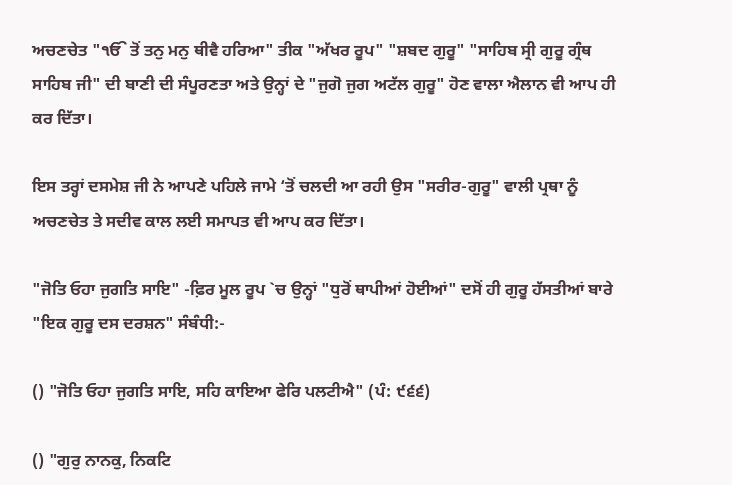ਅਚਣਚੇਤ "ੴ ਤੋਂ ਤਨੁ ਮਨੁ ਥੀਵੈ ਹਰਿਆ" ਤੀਕ "ਅੱਖਰ ਰੂਪ" "ਸ਼ਬਦ ਗੁਰੂ" "ਸਾਹਿਬ ਸ੍ਰੀ ਗੁਰੂ ਗ੍ਰੰਥ ਸਾਹਿਬ ਜੀ" ਦੀ ਬਾਣੀ ਦੀ ਸੰਪੂਰਣਤਾ ਅਤੇ ਉਨ੍ਹਾਂ ਦੇ "ਜੁਗੋ ਜੁਗ ਅਟੱਲ ਗੁਰੂ" ਹੋਣ ਵਾਲਾ ਐਲਾਨ ਵੀ ਆਪ ਹੀ ਕਰ ਦਿੱਤਾ।

ਇਸ ਤਰ੍ਹਾਂ ਦਸਮੇਸ਼ ਜੀ ਨੇ ਆਪਣੇ ਪਹਿਲੇ ਜਾਮੇ ‘ਤੋਂ ਚਲਦੀ ਆ ਰਹੀ ਉਸ "ਸਰੀਰ-ਗੁਰੂ" ਵਾਲੀ ਪ੍ਰਥਾ ਨੂੰ ਅਚਣਚੇਤ ਤੇ ਸਦੀਵ ਕਾਲ ਲਈ ਸਮਾਪਤ ਵੀ ਆਪ ਕਰ ਦਿੱਤਾ।

"ਜੋਤਿ ਓਹਾ ਜੁਗਤਿ ਸਾਇ" -ਫ਼ਿਰ ਮੂਲ ਰੂਪ `ਚ ਉਨ੍ਹਾਂ "ਧੁਰੋਂ ਥਾਪੀਆਂ ਹੋਈਆਂ" ਦਸੋਂ ਹੀ ਗੁਰੂ ਹੱਸਤੀਆਂ ਬਾਰੇ "ਇਕ ਗੁਰੂ ਦਸ ਦਰਸ਼ਨ" ਸੰਬੰਧੀ:-

() "ਜੋਤਿ ਓਹਾ ਜੁਗਤਿ ਸਾਇ, ਸਹਿ ਕਾਇਆ ਫੇਰਿ ਪਲਟੀਐ" (ਪੰ: ੯੬੬)

() "ਗੁਰੁ ਨਾਨਕੁ, ਨਿਕਟਿ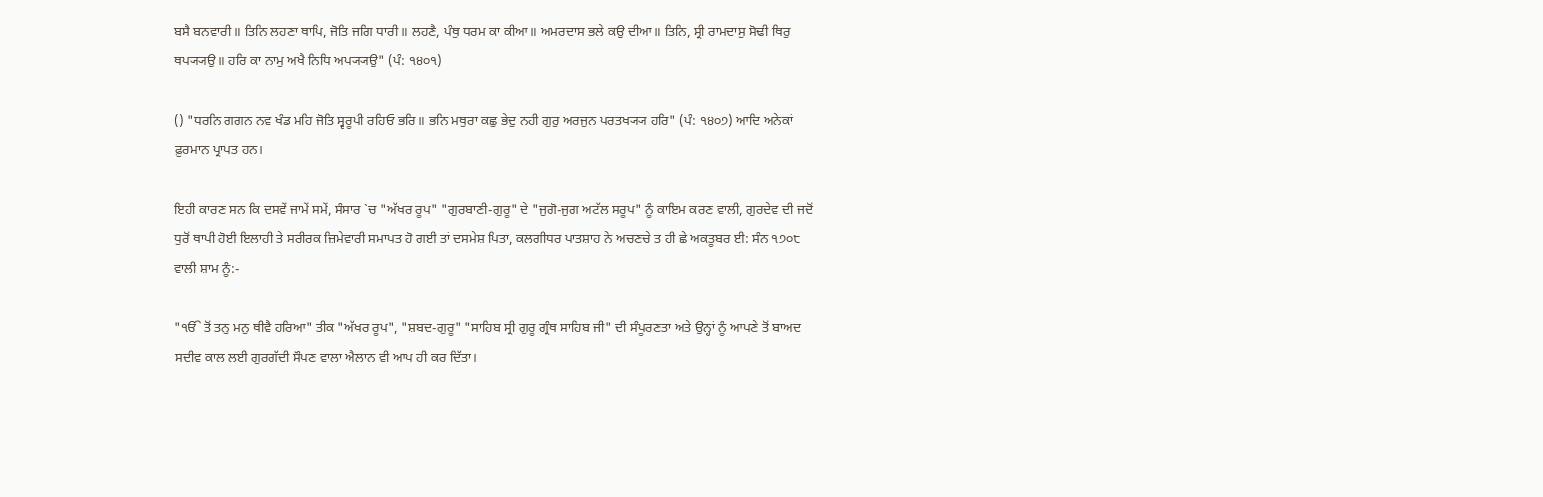ਬਸੈ ਬਨਵਾਰੀ॥ ਤਿਨਿ ਲਹਣਾ ਥਾਪਿ, ਜੋਤਿ ਜਗਿ ਧਾਰੀ॥ ਲਹਣੈ, ਪੰਥੁ ਧਰਮ ਕਾ ਕੀਆ॥ ਅਮਰਦਾਸ ਭਲੇ ਕਉ ਦੀਆ॥ ਤਿਨਿ, ਸ੍ਰੀ ਰਾਮਦਾਸੁ ਸੋਢੀ ਥਿਰੁ ਥਪ੍ਯ੍ਯਉ॥ ਹਰਿ ਕਾ ਨਾਮੁ ਅਖੈ ਨਿਧਿ ਅਪ੍ਯ੍ਯਉ" (ਪੰ: ੧੪੦੧)

() "ਧਰਨਿ ਗਗਨ ਨਵ ਖੰਡ ਮਹਿ ਜੋਤਿ ਸ੍ਵਰੂਪੀ ਰਹਿਓ ਭਰਿ॥ ਭਨਿ ਮਥੁਰਾ ਕਛੁ ਭੇਦੁ ਨਹੀ ਗੁਰੁ ਅਰਜੁਨ ਪਰਤਖ੍ਯ੍ਯ ਹਰਿ" (ਪੰ: ੧੪੦੭) ਆਦਿ ਅਨੇਕਾਂ ਫ਼ੁਰਮਾਨ ਪ੍ਰਾਪਤ ਹਨ।

ਇਹੀ ਕਾਰਣ ਸਨ ਕਿ ਦਸਵੇਂ ਜਾਮੇਂ ਸਮੇਂ, ਸੰਸਾਰ `ਚ "ਅੱਖਰ ਰੂਪ" "ਗੁਰਬਾਣੀ-ਗੁਰੂ" ਦੇ "ਜੁਗੋ-ਜੁਗ ਅਟੱਲ ਸਰੂਪ" ਨੂੰ ਕਾਇਮ ਕਰਣ ਵਾਲੀ, ਗੁਰਦੇਵ ਦੀ ਜਦੋਂ ਧੁਰੋਂ ਥਾਪੀ ਹੋਈ ਇਲਾਹੀ ਤੇ ਸਰੀਰਕ ਜ਼ਿਮੇਵਾਰੀ ਸਮਾਪਤ ਹੋ ਗਈ ਤਾਂ ਦਸਮੇਸ਼ ਪਿਤਾ, ਕਲਗੀਧਰ ਪਾਤਸ਼ਾਹ ਨੇ ਅਚਣਚੇ ਤ ਹੀ ਛੇ ਅਕਤੂਬਰ ਈ: ਸੰਨ ੧੭੦੮ ਵਾਲੀ ਸ਼ਾਮ ਨੂੰ:-

"ੴ ਤੋਂ ਤਨੁ ਮਨੁ ਥੀਵੈ ਹਰਿਆ" ਤੀਕ "ਅੱਖਰ ਰੂਪ", "ਸ਼ਬਦ-ਗੁਰੂ" "ਸਾਹਿਬ ਸ੍ਰੀ ਗੁਰੂ ਗ੍ਰੰਥ ਸਾਹਿਬ ਜੀ" ਦੀ ਸੰਪੂਰਣਤਾ ਅਤੇ ਉਨ੍ਹਾਂ ਨੂੰ ਆਪਣੇ ਤੋਂ ਬਾਅਦ ਸਦੀਵ ਕਾਲ ਲਈ ਗੁਰਗੱਦੀ ਸੌਪਣ ਵਾਲਾ ਐਲਾਨ ਵੀ ਆਪ ਹੀ ਕਰ ਦਿੱਤਾ।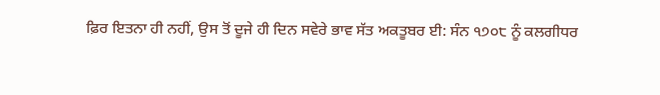ਫ਼ਿਰ ਇਤਨਾ ਹੀ ਨਹੀਂ, ਉਸ ਤੋਂ ਦੂਜੇ ਹੀ ਦਿਨ ਸਵੇਰੇ ਭਾਵ ਸੱਤ ਅਕਤੂਬਰ ਈ: ਸੰਨ ੧੭੦੮ ਨੂੰ ਕਲਗੀਧਰ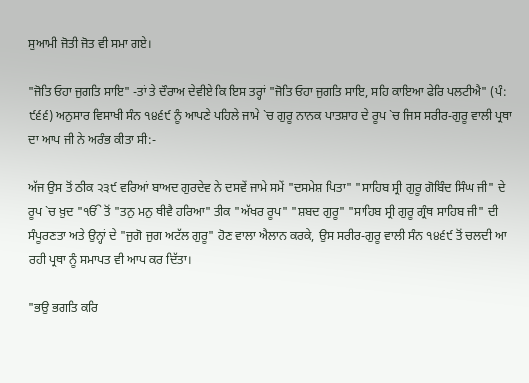ਸੁਆਮੀ ਜੋਤੀ ਜੋਤ ਵੀ ਸਮਾ ਗਏ।

"ਜੋਤਿ ਓਹਾ ਜੁਗਤਿ ਸਾਇ" -ਤਾਂ ਤੇ ਦੌਰਾਅ ਦੇਵੀਏ ਕਿ ਇਸ ਤਰ੍ਹਾਂ "ਜੋਤਿ ਓਹਾ ਜੁਗਤਿ ਸਾਇ, ਸਹਿ ਕਾਇਆ ਫੇਰਿ ਪਲਟੀਐ" (ਪੰ: ੯੬੬) ਅਨੁਸਾਰ ਵਿਸਾਖੀ ਸੰਨ ੧੪੬੯ ਨੂੰ ਆਪਣੇ ਪਹਿਲੇ ਜਾਮੇ `ਚ ਗੁਰੂ ਨਾਨਕ ਪਾਤਸ਼ਾਹ ਦੇ ਰੂਪ `ਚ ਜਿਸ ਸਰੀਰ-ਗੁਰੂ ਵਾਲੀ ਪ੍ਰਥਾ ਦਾ ਆਪ ਜੀ ਨੇ ਅਰੰਭ ਕੀਤਾ ਸੀ:-

ਅੱਜ ਉਸ ਤੋਂ ਠੀਕ ੨੩੯ ਵਰਿਆਂ ਬਾਅਦ ਗੁਰਦੇਵ ਨੇ ਦਸਵੇਂ ਜਾਮੇ ਸਮੇਂ "ਦਸਮੇਸ਼ ਪਿਤਾ" "ਸਾਹਿਬ ਸ੍ਰੀ ਗੁਰੂ ਗੋਬਿੰਦ ਸਿੰਘ ਜੀ" ਦੇ ਰੂਪ `ਚ ਖ਼ੁਦ "ੴ ਤੋਂ "ਤਨੁ ਮਨੁ ਥੀਵੈ ਹਰਿਆ" ਤੀਕ "ਅੱਖਰ ਰੂਪ" "ਸ਼ਬਦ ਗੁਰੂ" "ਸਾਹਿਬ ਸ੍ਰੀ ਗੁਰੂ ਗ੍ਰੰਥ ਸਾਹਿਬ ਜੀ" ਦੀ ਸੰਪੂਰਣਤਾ ਅਤੇ ਉਨ੍ਹਾਂ ਦੇ "ਜੁਗੋ ਜੁਗ ਅਟੱਲ ਗੁਰੂ" ਹੋਣ ਵਾਲਾ ਐਲਾਨ ਕਰਕੇ, ਉਸ ਸਰੀਰ-ਗੁਰੂ ਵਾਲੀ ਸੰਨ ੧੪੬੯ ਤੋਂ ਚਲਦੀ ਆ ਰਹੀ ਪ੍ਰਥਾ ਨੂੰ ਸਮਾਪਤ ਵੀ ਆਪ ਕਰ ਦਿੱਤਾ।

"ਭਉ ਭਗਤਿ ਕਰਿ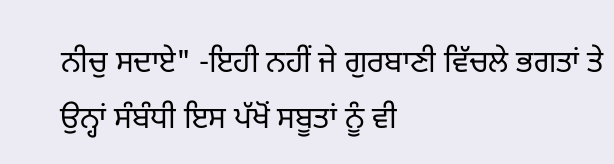ਨੀਚੁ ਸਦਾਏ" -ਇਹੀ ਨਹੀਂ ਜੇ ਗੁਰਬਾਣੀ ਵਿੱਚਲੇ ਭਗਤਾਂ ਤੇ ਉਨ੍ਹਾਂ ਸੰਬੰਧੀ ਇਸ ਪੱਖੋਂ ਸਬੂਤਾਂ ਨੂੰ ਵੀ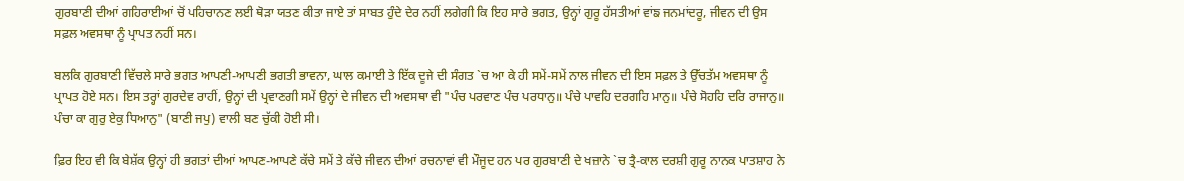ਗੁਰਬਾਣੀ ਦੀਆਂ ਗਹਿਰਾਈਆਂ ਚੋਂ ਪਹਿਚਾਨਣ ਲਈ ਥੋੜਾ ਯਤਣ ਕੀਤਾ ਜਾਏ ਤਾਂ ਸਾਬਤ ਹੁੰਦੇ ਦੇਰ ਨਹੀਂ ਲਗੇਗੀ ਕਿ ਇਹ ਸਾਰੇ ਭਗਤ, ਉਨ੍ਹਾਂ ਗੁਰੂ ਹੱਸਤੀਆਂ ਵਾਂਙ ਜਨਮਾਂਦਰੂ, ਜੀਵਨ ਦੀ ਉਸ ਸਫ਼ਲ ਅਵਸਥਾ ਨੂੰ ਪ੍ਰਾਪਤ ਨਹੀਂ ਸਨ।

ਬਲਕਿ ਗੁਰਬਾਣੀ ਵਿੱਚਲੇ ਸਾਰੇ ਭਗਤ ਆਪਣੀ-ਆਪਣੀ ਭਗਤੀ ਭਾਵਨਾ, ਘਾਲ ਕਮਾਈ ਤੇ ਇੱਕ ਦੂਜੇ ਦੀ ਸੰਗਤ `ਚ ਆ ਕੇ ਹੀ ਸਮੇਂ-ਸਮੇਂ ਨਾਲ ਜੀਵਨ ਦੀ ਇਸ ਸਫ਼ਲ ਤੇ ਉੱਚਤੱਮ ਅਵਸਥਾ ਨੂੰ ਪ੍ਰਾਪਤ ਹੋਏ ਸਨ। ਇਸ ਤਰ੍ਹਾਂ ਗੁਰਦੇਵ ਰਾਹੀਂ, ਉਨ੍ਹਾਂ ਦੀ ਪ੍ਰਵਾਣਗੀ ਸਮੇਂ ਉਨ੍ਹਾਂ ਦੇ ਜੀਵਨ ਦੀ ਅਵਸਥਾ ਵੀ "ਪੰਚ ਪਰਵਾਣ ਪੰਚ ਪਰਧਾਨੁ॥ ਪੰਚੇ ਪਾਵਹਿ ਦਰਗਹਿ ਮਾਨੁ॥ ਪੰਚੇ ਸੋਹਹਿ ਦਰਿ ਰਾਜਾਨੁ॥ ਪੰਚਾ ਕਾ ਗੁਰੁ ਏਕੁ ਧਿਆਨੁ" (ਬਾਣੀ ਜਪੁ) ਵਾਲੀ ਬਣ ਚੁੱਕੀ ਹੋਈ ਸੀ।

ਫ਼ਿਰ ਇਹ ਵੀ ਕਿ ਬੇਸ਼ੱਕ ਉਨ੍ਹਾਂ ਹੀ ਭਗਤਾਂ ਦੀਆਂ ਆਪਣ-ਆਪਣੇ ਕੱਚੇ ਸਮੇਂ ਤੇ ਕੱਚੇ ਜੀਵਨ ਦੀਆਂ ਰਚਨਾਵਾਂ ਵੀ ਮੌਜੂਦ ਹਨ ਪਰ ਗੁਰਬਾਣੀ ਦੇ ਖਜ਼ਾਨੇ `ਚ ਤ੍ਰੈ-ਕਾਲ ਦਰਸ਼ੀ ਗੁਰੂ ਨਾਨਕ ਪਾਤਸ਼ਾਹ ਨੇ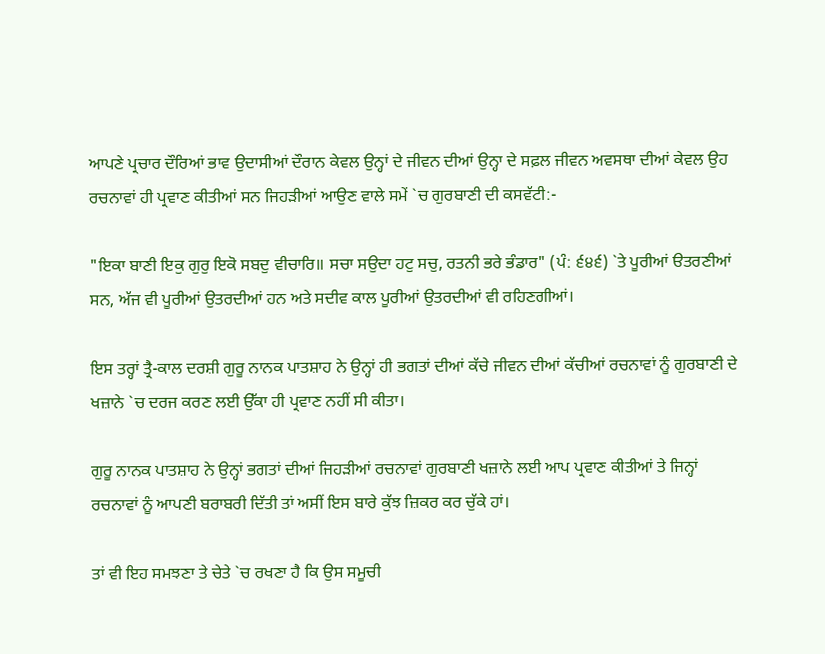ਆਪਣੇ ਪ੍ਰਚਾਰ ਦੌਰਿਆਂ ਭਾਵ ਉਦਾਸੀਆਂ ਦੌਰਾਨ ਕੇਵਲ ਉਨ੍ਹਾਂ ਦੇ ਜੀਵਨ ਦੀਆਂ ਉਨ੍ਹਾ ਦੇ ਸਫ਼ਲ ਜੀਵਨ ਅਵਸਥਾ ਦੀਆਂ ਕੇਵਲ ਉਹ ਰਚਨਾਵਾਂ ਹੀ ਪ੍ਰਵਾਣ ਕੀਤੀਆਂ ਸਨ ਜਿਹੜੀਆਂ ਆਉਣ ਵਾਲੇ ਸਮੇਂ `ਚ ਗੁਰਬਾਣੀ ਦੀ ਕਸਵੱਟੀ:-

"ਇਕਾ ਬਾਣੀ ਇਕੁ ਗੁਰੁ ਇਕੋ ਸਬਦੁ ਵੀਚਾਰਿ॥ ਸਚਾ ਸਉਦਾ ਹਟੁ ਸਚੁ, ਰਤਨੀ ਭਰੇ ਭੰਡਾਰ" (ਪੰ: ੬੪੬) `ਤੇ ਪੂਰੀਆਂ ੳਤਰਣੀਆਂ ਸਨ, ਅੱਜ ਵੀ ਪੂਰੀਆਂ ਉਤਰਦੀਆਂ ਹਨ ਅਤੇ ਸਦੀਵ ਕਾਲ ਪੂਰੀਆਂ ਉਤਰਦੀਆਂ ਵੀ ਰਹਿਣਗੀਆਂ।

ਇਸ ਤਰ੍ਹਾਂ ਤ੍ਰੈ-ਕਾਲ ਦਰਸ਼ੀ ਗੁਰੂ ਨਾਨਕ ਪਾਤਸ਼ਾਹ ਨੇ ਉਨ੍ਹਾਂ ਹੀ ਭਗਤਾਂ ਦੀਆਂ ਕੱਚੇ ਜੀਵਨ ਦੀਆਂ ਕੱਚੀਆਂ ਰਚਨਾਵਾਂ ਨੂੰ ਗੁਰਬਾਣੀ ਦੇ ਖਜ਼ਾਨੇ `ਚ ਦਰਜ ਕਰਣ ਲਈ ਉੱਕਾ ਹੀ ਪ੍ਰਵਾਣ ਨਹੀਂ ਸੀ ਕੀਤਾ।

ਗੁਰੂ ਨਾਨਕ ਪਾਤਸ਼ਾਹ ਨੇ ਉਨ੍ਹਾਂ ਭਗਤਾਂ ਦੀਆਂ ਜਿਹੜੀਆਂ ਰਚਨਾਵਾਂ ਗੁਰਬਾਣੀ ਖਜ਼ਾਨੇ ਲਈ ਆਪ ਪ੍ਰਵਾਣ ਕੀਤੀਆਂ ਤੇ ਜਿਨ੍ਹਾਂ ਰਚਨਾਵਾਂ ਨੂੰ ਆਪਣੀ ਬਰਾਬਰੀ ਦਿੱਤੀ ਤਾਂ ਅਸੀਂ ਇਸ ਬਾਰੇ ਕੁੱਝ ਜ਼ਿਕਰ ਕਰ ਚੁੱਕੇ ਹਾਂ।

ਤਾਂ ਵੀ ਇਹ ਸਮਝਣਾ ਤੇ ਚੇਤੇ `ਚ ਰਖਣਾ ਹੈ ਕਿ ਉਸ ਸਮੂਚੀ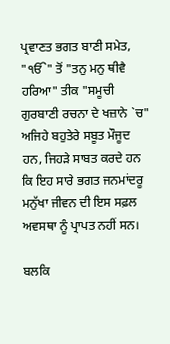ਪ੍ਰਵਾਣਤ ਭਗਤ ਬਾਣੀ ਸਮੇਤ, "ੴ" ਤੋਂ "ਤਨੁ ਮਨੁ ਥੀਵੈ ਹਰਿਆ" ਤੀਕ "ਸਮੂਚੀ ਗੁਰਬਾਣੀ ਰਚਨਾ ਦੇ ਖਜ਼ਾਨੇ `ਚ" ਅਜਿਹੇ ਬਹੁਤੇਰੇ ਸਬੂਤ ਮੌਜੂਦ ਹਨ, ਜਿਹੜੇ ਸਾਬਤ ਕਰਦੇ ਹਨ ਕਿ ਇਹ ਸਾਰੇ ਭਗਤ ਜਨਮਾਂਦਰੂ ਮਨੁੱਖਾ ਜੀਵਨ ਦੀ ਇਸ ਸਫ਼ਲ ਅਵਸਥਾ ਨੂੰ ਪ੍ਰਾਪਤ ਨਹੀਂ ਸਨ।

ਬਲਕਿ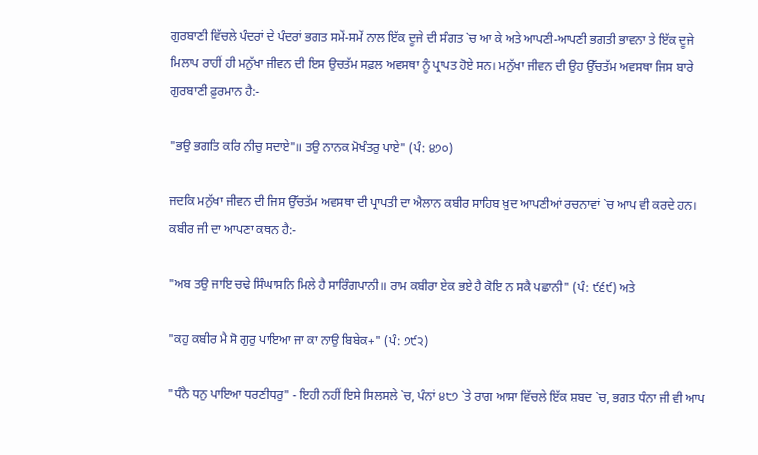ਗੁਰਬਾਣੀ ਵਿੱਚਲੇ ਪੰਦਰਾਂ ਦੇ ਪੰਦਰਾਂ ਭਗਤ ਸਮੇਂ-ਸਮੇਂ ਨਾਲ ਇੱਕ ਦੂਜੇ ਦੀ ਸੰਗਤ `ਚ ਆ ਕੇ ਅਤੇ ਆਪਣੀ-ਆਪਣੀ ਭਗਤੀ ਭਾਵਨਾ ਤੇ ਇੱਕ ਦੂਜੇ ਮਿਲਾਪ ਰਾਹੀਂ ਹੀ ਮਨੁੱਖਾ ਜੀਵਨ ਦੀ ਇਸ ਉਚਤੱਮ ਸਫ਼ਲ ਅਵਸਥਾ ਨੂੰ ਪ੍ਰਾਪਤ ਹੋਏ ਸਨ। ਮਨੁੱਖਾ ਜੀਵਨ ਦੀ ਉਹ ਉੱਚਤੱਮ ਅਵਸਥਾ ਜਿਸ ਬਾਰੇ ਗੁਰਬਾਣੀ ਫ਼ੁਰਮਾਨ ਹੈ:-

"ਭਉ ਭਗਤਿ ਕਰਿ ਨੀਚੁ ਸਦਾਏ"॥ ਤਉ ਨਾਨਕ ਮੋਖੰਤਰੁ ਪਾਏ" (ਪੰ: ੪੭੦)

ਜਦਕਿ ਮਨੁੱਖਾ ਜੀਵਨ ਦੀ ਜਿਸ ਉੱਚਤੱਮ ਅਵਸਥਾ ਦੀ ਪ੍ਰਾਪਤੀ ਦਾ ਐਲਾਨ ਕਬੀਰ ਸਾਹਿਬ ਖ਼ੁਦ ਆਪਣੀਆਂ ਰਚਨਾਵਾਂ `ਚ ਆਪ ਵੀ ਕਰਦੇ ਹਨ। ਕਬੀਰ ਜੀ ਦਾ ਆਪਣਾ ਕਥਨ ਹੈ:-

"ਅਬ ਤਉ ਜਾਇ ਚਢੇ ਸਿੰਘਾਸਨਿ ਮਿਲੇ ਹੈ ਸਾਰਿੰਗਪਾਨੀ॥ ਰਾਮ ਕਬੀਰਾ ਏਕ ਭਏ ਹੈ ਕੋਇ ਨ ਸਕੈ ਪਛਾਨੀ" (ਪੰ: ੯੬੯) ਅਤੇ

"ਕਹੁ ਕਬੀਰ ਮੈ ਸੋ ਗੁਰੁ ਪਾਇਆ ਜਾ ਕਾ ਨਾਉ ਬਿਬੇਕ+" (ਪੰ: ੭੯੨)

"ਧੰਨੈ ਧਨੁ ਪਾਇਆ ਧਰਣੀਧਰੁ" - ਇਹੀ ਨਹੀਂ ਇਸੇ ਸਿਲਸਲੇ `ਚ, ਪੰਨਾਂ ੪੮੭ `ਤੇ ਰਾਗ ਆਸਾ ਵਿੱਚਲੇ ਇੱਕ ਸ਼ਬਦ `ਚ, ਭਗਤ ਧੰਨਾ ਜੀ ਵੀ ਆਪ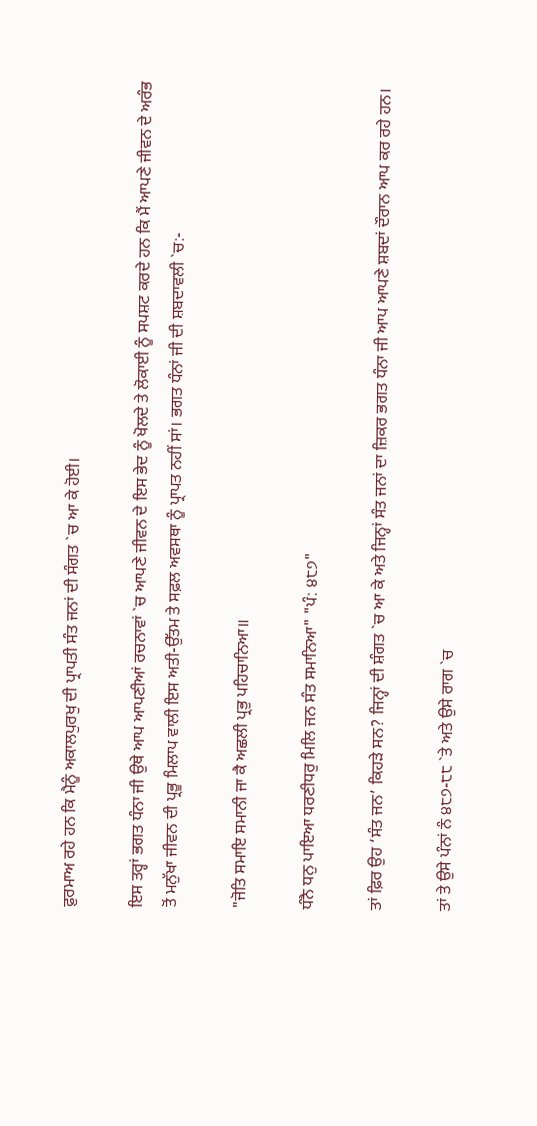ਫ਼ੁਰਮਾਅ ਰਹੇ ਹਨ ਕਿ ਮੈਨੂੰ ਅਕਾਲਪੁਰਖੁ ਦੀ ਪ੍ਰਾਪਤੀ ਸੰਤ ਜਨਾਂ ਦੀ ਸੰਗਤ `ਚ ਆ ਕੇ ਹੋਈ।

ਇਸ ਤਰ੍ਹਾਂ ਭਗਤ ਧੰਨਾ ਜੀ ਉਥੇ ਆਪ ਆਪਣੀਆਂ ਰਚਨਾਵਾਂ `ਚ ਆਪਣੇ ਜੀਵਨ ਦੇ ਇਸ ਭੇਦ ਨੂੰ ਖੋਲਦੇ ਤੇ ਲੋਕਾਈ ਨੂੰ ਸਪਸ਼ਟ ਕਰਦੇ ਹਨ ਕਿ ਮੈਂ ਆਪਣੇ ਜੀਵਨ ਦੇ ਅਰੰਭ ਤੋਂ ਮਨੁੱਖਾ ਜੀਵਨ ਦੀ ਪ੍ਰਭੂ ਮਿਲਾਪ ਵਾਲੀ ਇਸ ਅਤੀ-ਉੱਤਮ ਤੇ ਸਫ਼ਲ ਅਵਸਥਾ ਨੂੰ ਪ੍ਰਾਪਤ ਨਹੀਂ ਸਾਂ। ਭਗਤ ਧੰਨਾਂ ਜੀ ਦੀ ਸ਼ਬਦਾਵਲੀ `ਚ:-

"ਜੋਤਿ ਸਮਾਇ ਸਮਾਨੀ ਜਾ ਕੈ ਅਛਲੀ ਪ੍ਰਭੁ ਪਹਿਚਾਨਿਆ॥

ਧੰਨੈ ਧਨੁ ਪਾਇਆ ਧਰਣੀਧਰੁ ਮਿਲਿ ਜਨ ਸੰਤ ਸਮਾਨਿਆ" "ਪੰ: ੪੮੭"

ਤਾਂ ਫ਼ਿਰ ਉਹ ‘ਸੰਤ ਜਨ’ ਕਿਹੜੇ ਸਨ? ਜਿਨ੍ਹਾਂ ਦੀ ਸ਼ੰਗਤ `ਚ ਆ ਕੇ ਅਤੇ ਜਿਨ੍ਹਾਂ ਸੰਤ ਜਨਾਂ ਦਾ ਜ਼ਿਕਰ ਭਗਤ ਧੰਨਾ ਜੀ ਆਪ ਆਪਣੇ ਸ਼ਬਦਾਂ ਦੌਰਾਨ ਆਪ ਕਰ ਰਹੇ ਹਨ।

ਤਾਂ ਤੇ ਉਸੇ ਪੰਨਾਂ ਨੰ ੪੮੭-੮੮ `ਤੇ ਅਤੇ ਉਸੇ ਰਾਗ `ਚ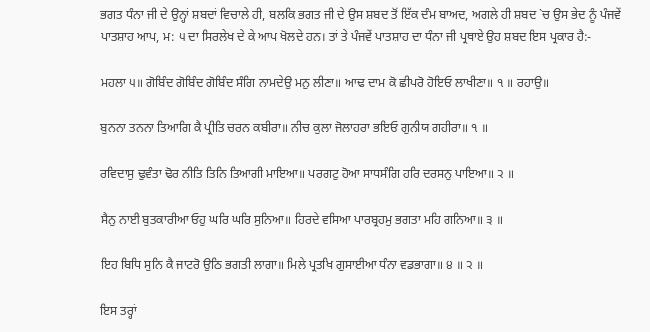ਭਗਤ ਧੰਨਾ ਜੀ ਦੇ ਉਨ੍ਹਾਂ ਸ਼ਬਦਾਂ ਵਿਚਾਲੇ ਹੀ, ਬਲਕਿ ਭਗਤ ਜੀ ਦੇ ਉਸ ਸ਼ਬਦ ਤੋਂ ਇੱਕ ਦੰਮ ਬਾਅਦ, ਅਗਲੇ ਹੀ ਸ਼ਬਦ `ਚ ਉਸ ਭੇਦ ਨੂੰ ਪੰਜਵੇਂ ਪਾਤਸ਼ਾਹ ਆਪ, ਮ: ੫ ਦਾ ਸਿਰਲੇਖ ਦੇ ਕੇ ਆਪ ਖੋਲਦੇ ਹਨ। ਤਾਂ ਤੇ ਪੰਜਵੇਂ ਪਾਤਸ਼ਾਹ ਦਾ ਧੰਨਾ ਜੀ ਪ੍ਰਥਾਏ ਉਹ ਸ਼ਬਦ ਇਸ ਪ੍ਰਕਾਰ ਹੈ:-

ਮਹਲਾ ੫॥ ਗੋਬਿੰਦ ਗੋਬਿੰਦ ਗੋਬਿੰਦ ਸੰਗਿ ਨਾਮਦੇਉ ਮਨੁ ਲੀਣਾ॥ ਆਢ ਦਾਮ ਕੋ ਛੀਪਰੋ ਹੋਇਓ ਲਾਖੀਣਾ॥ ੧ ॥ ਰਹਾਉ॥

ਬੁਨਨਾ ਤਨਨਾ ਤਿਆਗਿ ਕੈ ਪ੍ਰੀਤਿ ਚਰਨ ਕਬੀਰਾ॥ ਨੀਚ ਕੁਲਾ ਜੋਲਾਹਰਾ ਭਇਓ ਗੁਨੀਯ ਗਹੀਰਾ॥ ੧ ॥

ਰਵਿਦਾਸੁ ਢੁਵੰਤਾ ਢੋਰ ਨੀਤਿ ਤਿਨਿ ਤਿਆਗੀ ਮਾਇਆ॥ ਪਰਗਟੁ ਹੋਆ ਸਾਧਸੰਗਿ ਹਰਿ ਦਰਸਨੁ ਪਾਇਆ॥ ੨ ॥

ਸੈਨੁ ਨਾਈ ਬੁਤਕਾਰੀਆ ਓਹੁ ਘਰਿ ਘਰਿ ਸੁਨਿਆ॥ ਹਿਰਦੇ ਵਸਿਆ ਪਾਰਬ੍ਰਹਮੁ ਭਗਤਾ ਮਹਿ ਗਨਿਆ॥ ੩ ॥

ਇਹ ਬਿਧਿ ਸੁਨਿ ਕੈ ਜਾਟਰੋ ਉਠਿ ਭਗਤੀ ਲਾਗਾ॥ ਮਿਲੇ ਪ੍ਰਤਖਿ ਗੁਸਾਈਆ ਧੰਨਾ ਵਡਭਾਗਾ॥ ੪ ॥ ੨ ॥

ਇਸ ਤਰ੍ਹਾਂ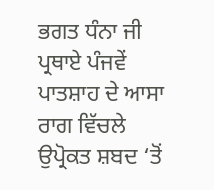ਭਗਤ ਧੰਨਾ ਜੀ ਪ੍ਰਥਾਏ ਪੰਜਵੇਂ ਪਾਤਸ਼ਾਹ ਦੇ ਆਸਾ ਰਾਗ ਵਿੱਚਲੇ ਉਪ੍ਰੋਕਤ ਸ਼ਬਦ ‘ਤੋਂ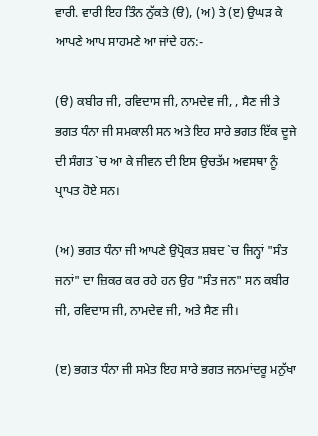ਵਾਰੀ. ਵਾਰੀ ਇਹ ਤਿੰਨ ਨੁੱਕਤੇ (ੳ), (ਅ) ਤੇ (ੲ) ਉਘੜ ਕੇ ਆਪਣੇ ਆਪ ਸਾਹਮਣੇ ਆ ਜਾਂਦੇ ਹਨ:-

(ੳ) ਕਬੀਰ ਜੀ, ਰਵਿਦਾਸ ਜੀ, ਨਾਮਦੇਵ ਜੀ, , ਸੈਣ ਜੀ ਤੇ ਭਗਤ ਧੰਨਾ ਜੀ ਸਮਕਾਲੀ ਸਨ ਅਤੇ ਇਹ ਸਾਰੇ ਭਗਤ ਇੱਕ ਦੂਜੇ ਦੀ ਸੰਗਤ `ਚ ਆ ਕੇ ਜੀਵਨ ਦੀ ਇਸ ਉਚਤੱਮ ਅਵਸਥਾ ਨੂੰ ਪ੍ਰਾਪਤ ਹੋਏ ਸਨ।

(ਅ) ਭਗਤ ਧੰਨਾ ਜੀ ਆਪਣੇ ਉਪ੍ਰੋਕਤ ਸ਼ਬਦ `ਚ ਜਿਨ੍ਹਾਂ "ਸੰਤ ਜਨਾਂ" ਦਾ ਜ਼ਿਕਰ ਕਰ ਰਹੇ ਹਨ ਉਹ "ਸੰਤ ਜਨ" ਸਨ ਕਬੀਰ ਜੀ, ਰਵਿਦਾਸ ਜੀ, ਨਾਮਦੇਵ ਜੀ, ਅਤੇ ਸੈਣ ਜੀ।

(ੲ) ਭਗਤ ਧੰਨਾ ਜੀ ਸਮੇਤ ਇਹ ਸਾਰੇ ਭਗਤ ਜਨਮਾਂਦਰੂ ਮਨੁੱਖਾ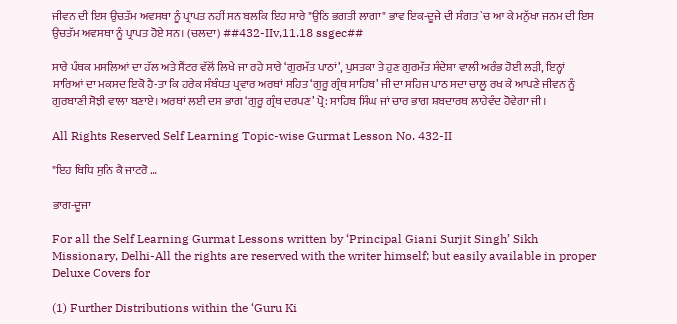ਜੀਵਨ ਦੀ ਇਸ ਉਚਤੱਮ ਅਵਸਥਾ ਨੂੰ ਪ੍ਰਾਪਤ ਨਹੀਂ ਸਨ ਬਲਕਿ ਇਹ ਸਾਰੇ "ਉਠਿ ਭਗਤੀ ਲਾਗਾ" ਭਾਵ ਇਕ-ਦੂਜੇ ਦੀ ਸੰਗਤ `ਚ ਆ ਕੇ ਮਨੁੱਖਾ ਜਨਮ ਦੀ ਇਸ ਉਚਤੱਮ ਅਵਸਥਾ ਨੂੰ ਪ੍ਰਾਪਤ ਹੋਏ ਸਨ। (ਚਲਦਾ) ##432-IIv,11.18 ssgec##

ਸਾਰੇ ਪੰਥਕ ਮਸਲਿਆਂ ਦਾ ਹੱਲ ਅਤੇ ਸੈਂਟਰ ਵੱਲੋਂ ਲਿਖੇ ਜਾ ਰਹੇ ਸਾਰੇ ‘ਗੁਰਮੱਤ ਪਾਠਾਂ’, ਪੁਸਤਕਾ ਤੇ ਹੁਣ ਗੁਰਮੱਤ ਸੰਦੇਸ਼ਾ ਵਾਲੀ ਅਰੰਭ ਹੋਈ ਲੜੀ, ਇਨ੍ਹਾਂ ਸਾਰਿਆਂ ਦਾ ਮਕਸਦ ਇਕੋ ਹੈ-ਤਾ ਕਿ ਹਰੇਕ ਸੰਬੰਧਤ ਪ੍ਰਵਾਰ ਅਰਥਾਂ ਸਹਿਤ ‘ਗੁਰੂ ਗ੍ਰੰਥ ਸਾਹਿਬ’ ਜੀ ਦਾ ਸਹਿਜ ਪਾਠ ਸਦਾ ਚਾਲੂ ਰਖ ਕੇ ਆਪਣੇ ਜੀਵਨ ਨੂੰ ਗੁਰਬਾਣੀ ਸੋਝੀ ਵਾਲਾ ਬਣਾਏ। ਅਰਥਾਂ ਲਈ ਦਸ ਭਾਗ ‘ਗੁਰੂ ਗ੍ਰੰਥ ਦਰਪਣ’ ਪ੍ਰੋ: ਸਾਹਿਬ ਸਿੰਘ ਜਾਂ ਚਾਰ ਭਾਗ ਸ਼ਬਦਾਰਥ ਲਾਹੇਵੰਦ ਹੋਵੇਗਾ ਜੀ।

All Rights Reserved Self Learning Topic-wise Gurmat Lesson No. 432-II

"ਇਹ ਬਿਧਿ ਸੁਨਿ ਕੈ ਜਾਟਰੋ …

ਭਾਗ-ਦੂਜਾ

For all the Self Learning Gurmat Lessons written by ‘Principal Giani Surjit Singh’ Sikh Missionary, Delhi-All the rights are reserved with the writer himself; but easily available in proper Deluxe Covers for

(1) Further Distributions within the ‘Guru Ki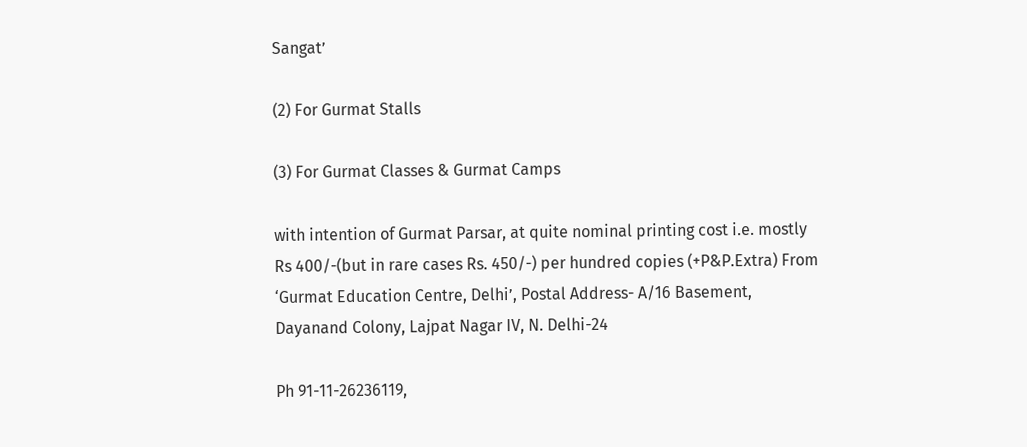Sangat’

(2) For Gurmat Stalls

(3) For Gurmat Classes & Gurmat Camps

with intention of Gurmat Parsar, at quite nominal printing cost i.e. mostly Rs 400/-(but in rare cases Rs. 450/-) per hundred copies (+P&P.Extra) From ‘Gurmat Education Centre, Delhi’, Postal Address- A/16 Basement, Dayanand Colony, Lajpat Nagar IV, N. Delhi-24

Ph 91-11-26236119,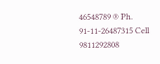46548789 ® Ph. 91-11-26487315 Cell 9811292808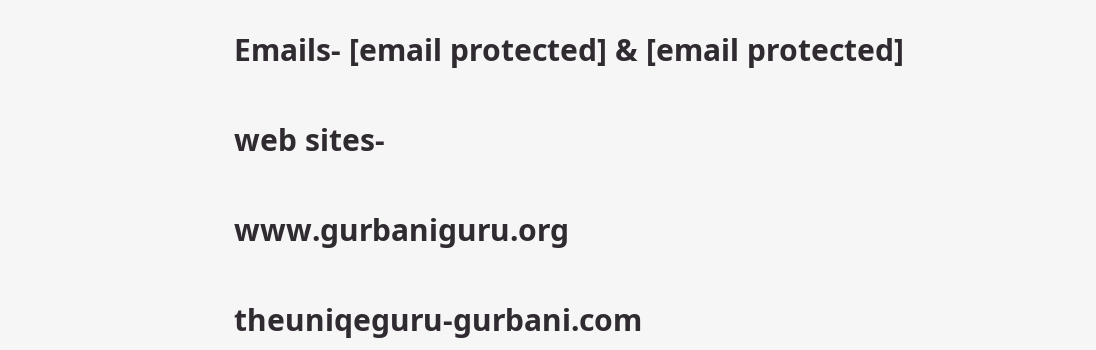Emails- [email protected] & [email protected]

web sites-

www.gurbaniguru.org

theuniqeguru-gurbani.com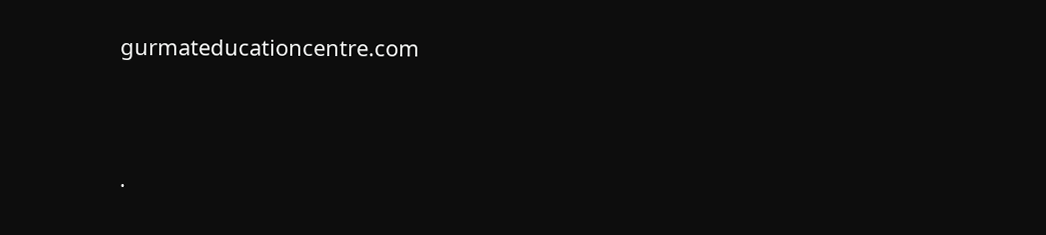gurmateducationcentre.com




.